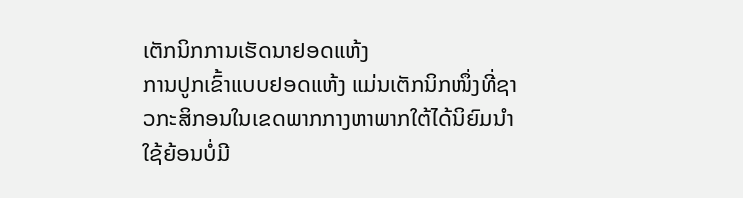ເຕັກນິກການເຮັດນາຢອດແຫ້ງ
ການປູກເຂົ້າແບບຢອດແຫ້ງ ແມ່ນເຕັກນິກໜຶ່ງທີ່ຊາວກະສິກອນໃນເຂດພາກກາງຫາພາກໃຕ້ໄດ້ນິຍົມນຳໃຊ້ຍ້ອນບໍ່ມີ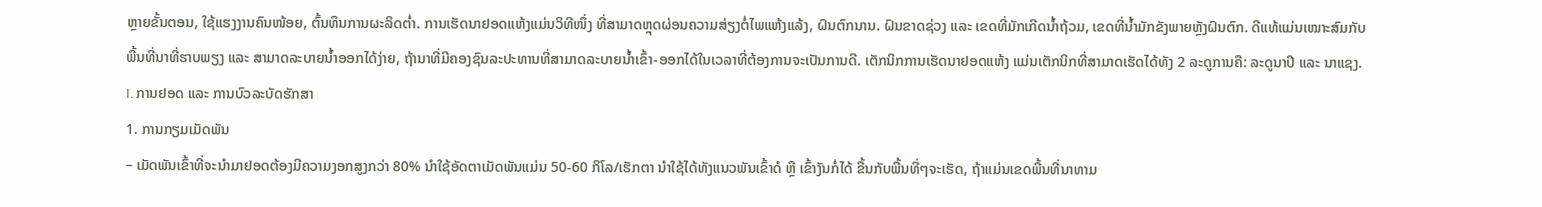ຫຼາຍຂັ້ນຕອນ, ໃຊ້ແຮງງານຄົນໜ້ອຍ, ຕົ້ນທຶນການຜະລິດຕໍ່າ. ການເຮັດນາຢອດແຫ້ງແມ່ນວິທີໜຶ່ງ ທີ່ສາມາດຫຼຸດຜ່ອນຄວາມສ່ຽງຕໍ່ໄພແຫ້ງແລ້ງ, ຝົນຕົກນານ. ຝົນຂາດຊ່ວງ ແລະ ເຂດທີ່ມັກເກີດນໍ້າຖ້ວມ, ເຂດທີ່ນໍ້າມັກຂັງພາຍຫຼັງຝົນຕົກ. ດີແທ້ແມ່ນເໝາະສົມກັບພື້ນທີ່ນາທີ່ຮາບພຽງ ແລະ ສາມາດລະບາຍນໍ້າອອກໄດ້ງ່າຍ, ຖ້ານາທີ່ມີຄອງຊົນລະປະທານທີ່ສາມາດລະບາຍນໍ້າເຂົ້າ-ອອກໄດ້ໃນເວລາທີ່ຕ້ອງການຈະເປັນການດີ. ເຕັກນິກການເຮັດນາຢອດແຫ້ງ ແມ່ນເຕັກນິກທີ່ສາມາດເຮັດໄດ້ທັງ 2 ລະດູການຄື: ລະດູນາປີ ແລະ ນາແຊງ.
I. ການຢອດ ແລະ ການບົວລະບັດຮັກສາ
1. ການກຽມເມັດພັນ
– ເມັດພັນເຂົ້າທີ່ຈະນຳມາຢອດຕ້ອງມີຄວາມງອກສູງກວ່າ 80% ນຳໃຊ້ອັດຕາເມັດພັນແມ່ນ 50-60 ກິໂລ/ເຮັກຕາ ນຳໃຊ້ໄດ້ທັງແນວພັນເຂົ້າດໍ ຫຼື ເຂົ້າງັນກໍ່ໄດ້ ຂື້ນກັບພື້ນທີ່ໆຈະເຮັດ, ຖ້າແມ່ນເຂດພື້ນທີ່ນາທາມ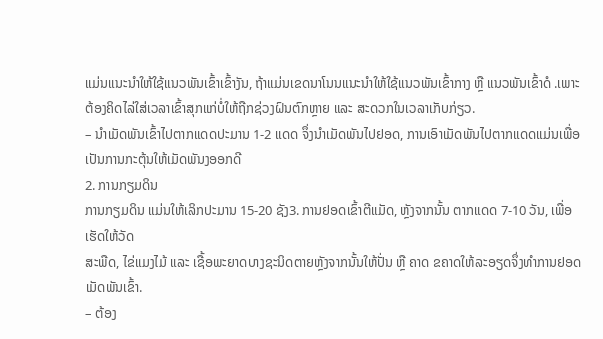ແມ່ນແນະນຳໃຫ້ໃຊ້ແນວພັນເຂົ້າເຂົ້າງັນ, ຖ້າແມ່ນເຂດນາໂນນແນະນຳໃຫ້ໃຊ້ແນວພັນເຂົ້າກາງ ຫຼື ແນວພັນເຂົ້າດໍ .ເພາະຕ້ອງຄິດໄລ່ໃສ່ເວລາເຂົ້າສຸກແກ່ບໍ່ໃຫ້ຖືກຊ່ວງຝົນຕົກຫຼາຍ ແລະ ສະດວກໃນເວລາເກັບກ່ຽວ.
– ນຳເມັດພັນເຂົ້າໄປຕາກແດດປະມານ 1-2 ແດດ ຈຶ່ງນຳເມັດພັນໄປຢອດ, ການເອົາເມັດພັນໄປຕາກແດດແມ່ນເພື່ອເປັນການກະຕຸ້ນໃຫ້ເມັດພັນງອອກດີ
2. ການກຽມດິນ
ການກຽມດິນ ແມ່ນໃຫ້ເລິກປະມານ 15-20 ຊັງ3. ການຢອດເຂົ້າຕີແມັດ, ຫຼັງຈາກນັ້ນ ຕາກແດດ 7-10 ວັນ, ເພື່ອເຮັດໃຫ້ວັດ
ສະພືດ, ໄຂ່ແມງໄມ້ ແລະ ເຊື້ອພະຍາດບາງຊະນິດຕາຍຫຼັງຈາກນັ້ນໃຫ້ປັ່ນ ຫຼື ຄາດ ຂຄາດໃຫ້ລະອຽດຈຶ່ງທຳການຢອດເມັດພັນເຂົ້າ.
– ຕ້ອງ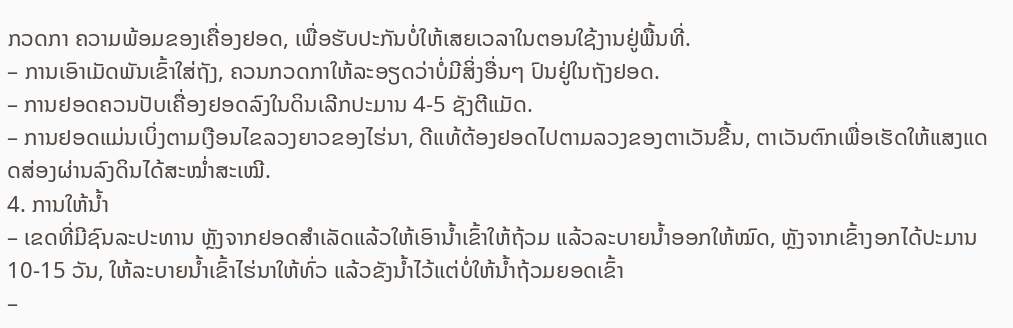ກວດກາ ຄວາມພ້ອມຂອງເຄື່ອງຢອດ, ເພື່ອຮັບປະກັນບໍ່ໃຫ້ເສຍເວລາໃນຕອນໃຊ້ງານຢູ່ພື້ນທີ່.
– ການເອົາເມັດພັນເຂົ້າໃສ່ຖັງ, ຄວນກວດກາໃຫ້ລະອຽດວ່າບໍ່ມີສິ່ງອື່ນໆ ປົນຢູ່ໃນຖັງຢອດ.
– ການຢອດຄວນປັບເຄື່ອງຢອດລົງໃນດິນເລີກປະມານ 4-5 ຊັງຕີແມັດ.
– ການຢອດແມ່ນເບິ່ງຕາມເງືອນໄຂລວງຍາວຂອງໄຮ່ນາ, ດີແທ້ຕ້ອງຢອດໄປຕາມລວງຂອງຕາເວັນຂື້ນ, ຕາເວັນຕົກເພື່ອເຮັດໃຫ້ແສງແດດສ່ອງຜ່ານລົງດິນໄດ້ສະໝໍ່າສະເໝີ.
4. ການໃຫ້ນໍ້າ
– ເຂດທີ່ມີຊົນລະປະທານ ຫຼັງຈາກຢອດສຳເລັດແລ້ວໃຫ້ເອົານໍ້າເຂົ້າໃຫ້ຖ້ວມ ແລ້ວລະບາຍນໍ້າອອກໃຫ້ໝົດ, ຫຼັງຈາກເຂົ້າງອກໄດ້ປະມານ 10-15 ວັນ, ໃຫ້ລະບາຍນໍ້າເຂົ້າໄຮ່ນາໃຫ້ທົ່ວ ແລ້ວຂັງນໍ້າໄວ້ແຕ່ບໍ່ໃຫ້ນໍ້າຖ້ວມຍອດເຂົ້າ
–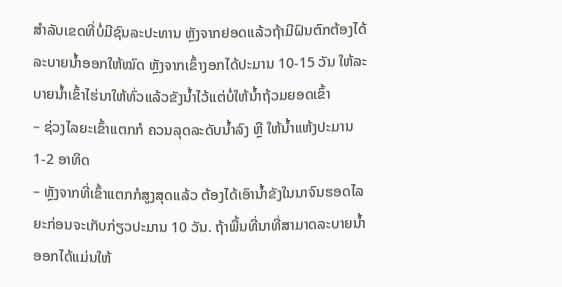ສຳລັບເຂດທີ່ບໍ່ມີຊົນລະປະທານ ຫຼັງຈາກຢອດແລ້ວຖ້າມີຝົນຕົກຕ້ອງໄດ້ລະບາຍນໍ້າອອກໃຫ້ໝົດ ຫຼັງຈາກເຂົ້າງອກໄດ້ປະມານ 10-15 ວັນ ໃຫ້ລະບາຍນໍ້າເຂົ້າໄຮ່ນາໃຫ້ທົ່ວແລ້ວຂັງນໍ້າໄວ້ແຕ່ບໍ່ໃຫ້ນໍ້າຖ້ວມຍອດເຂົ້າ
– ຊ່ວງໄລຍະເຂົ້າແຕກກໍ ຄວນລຸດລະດັບນໍ້າລົງ ຫຼື ໃຫ້ນໍ້າແຫ້ງປະມານ 1-2 ອາທິດ
– ຫຼັງຈາກທີ່ເຂົ້າແຕກກໍສູງສຸດແລ້ວ ຕ້ອງໄດ້ເອົານໍ້າຂັງໃນນາຈົນຮອດໄລຍະກ່ອນຈະເກັບກ່ຽວປະມານ 10 ວັນ. ຖ້າພື້ນທີ່ນາທີ່ສາມາດລະບາຍນໍ້າອອກໄດ້ແມ່ນໃຫ້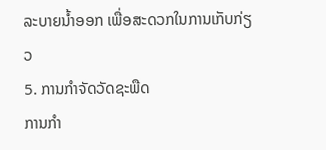ລະບາຍນໍ້າອອກ ເພື່ອສະດວກໃນການເກັບກ່ຽວ
5. ການກຳຈັດວັດຊະພືດ
ການກຳ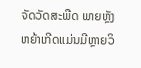ຈັດວັດສະພືດ ພາຍຫຼັງຫຍ້າເກີດແມ່ນມີຫຼາຍວິ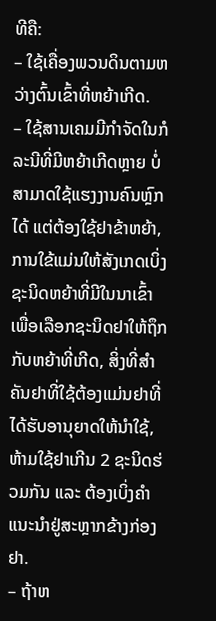ທີຄື:
– ໃຊ້ເຄື່ອງພວນດິນຕາມຫວ່າງຕົ້ນເຂົ້າທີ່ຫຍ້າເກີດ.
– ໃຊ້ສານເຄມມີກຳຈັດໃນກໍລະນີທີ່ມີຫຍ້າເກີດຫຼາຍ ບໍ່ສາມາດໃຊ້ແຮງງານຄົນຫຼົກໄດ້ ແຕ່ຕ້ອງໃຊ້ຢາຂ້າຫຍ້າ, ການໃຂ້ແມ່ນໃຫ້ສັງເກດເບິ່ງຊະນິດຫຍ້າທີ່ມີໃນນາເຂົ້າ ເພື່ອເລືອກຊະນິດຢາໃຫ້ຖຶກກັບຫຍ້າທີ່ເກີດ, ສິ່ງທີ່ສຳຄັນຢາທີ່ໃຊ້ຕ້ອງແມ່ນຢາທີ່ໄດ້ຮັບອານຸຍາດໃຫ້ນຳໃຊ້, ຫ້າມໃຊ້ຢາເກີນ 2 ຊະນິດຮ່ວມກັນ ແລະ ຕ້ອງເບິ່ງຄຳແນະນຳຢູ່ສະຫຼາກຂ້າງກ່ອງຢາ.
– ຖ້າຫ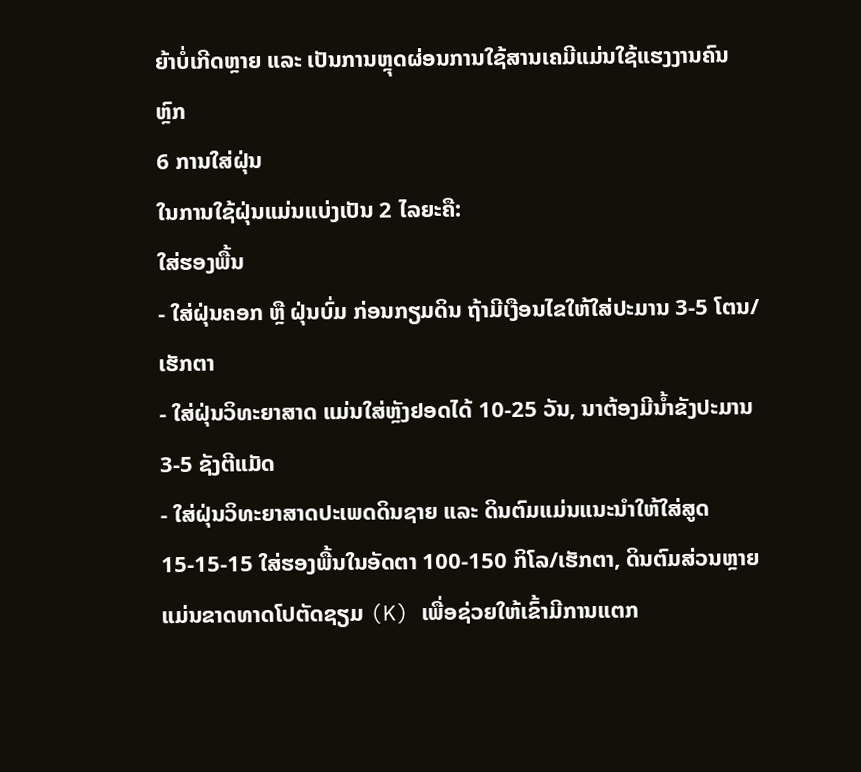ຍ້າບໍ່ເກີດຫຼາຍ ແລະ ເປັນການຫຼຸດຜ່ອນການໃຊ້ສານເຄມີແມ່ນໃຊ້ແຮງງານຄົນຫຼົກ
6 ການໃສ່ຝຸ່ນ
ໃນການໃຊ້ຝຸ່ນແມ່ນແບ່ງເປັນ 2 ໄລຍະຄື:
ໃສ່ຮອງພື້ນ
- ໃສ່ຝຸ່ນຄອກ ຫຼື ຝຸ່ນບົ່ມ ກ່ອນກຽມດິນ ຖ້າມີເງືອນໄຂໃຫ້ໃສ່ປະມານ 3-5 ໂຕນ/ເຮັກຕາ
- ໃສ່ຝຸ່ນວິທະຍາສາດ ແມ່ນໃສ່ຫຼັງຢອດໄດ້ 10-25 ວັນ, ນາຕ້ອງມີນໍ້າຂັງປະມານ 3-5 ຊັງຕີແມັດ
- ໃສ່ຝຸ່ນວິທະຍາສາດປະເພດດິນຊາຍ ແລະ ດິນຕົມແມ່ນແນະນຳໃຫ້ໃສ່ສູດ 15-15-15 ໃສ່ຮອງພື້ນໃນອັດຕາ 100-150 ກິໂລ/ເຮັກຕາ, ດິນຕົມສ່ວນຫຼາຍແມ່ນຂາດທາດໂປຕັດຊຽມ (K) ເພື່ອຊ່ວຍໃຫ້ເຂົ້າມີການແຕກ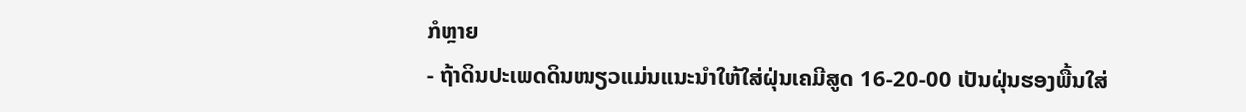ກໍຫຼາຍ
- ຖ້າດິນປະເພດດິນໜຽວແມ່ນແນະນຳໃຫ້ໃສ່ຝຸ່ນເຄມີສູດ 16-20-00 ເປັນຝຸ່ນຮອງພື້ນໃສ່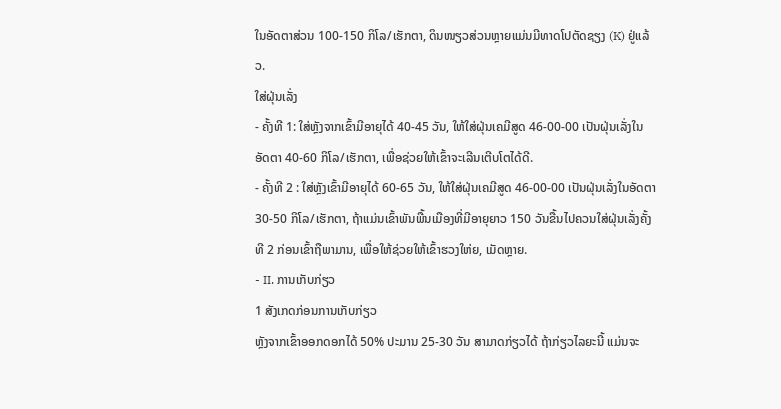ໃນອັດຕາສ່ວນ 100-150 ກິໂລ/ເຮັກຕາ, ດິນໜຽວສ່ວນຫຼາຍແມ່ນມີທາດໂປຕັດຊຽງ (K) ຢູ່ແລ້ວ.
ໃສ່ຝຸ່ນເລັ່ງ
- ຄັ້ງທີ 1: ໃສ່ຫຼັງຈາກເຂົ້າມີອາຍຸໄດ້ 40-45 ວັນ, ໃຫ້ໃສ່ຝຸ່ນເຄມີສູດ 46-00-00 ເປັນຝຸ່ນເລັ່ງໃນອັດຕາ 40-60 ກິໂລ/ເຮັກຕາ, ເພື່ອຊ່ວຍໃຫ້ເຂົ້າຈະເລີນເຕີບໂຕໄດ້ດີ.
- ຄັ້ງທີ 2 : ໃສ່ຫຼັງເຂົ້າມີອາຍຸໄດ້ 60-65 ວັນ, ໃຫ້ໃສ່ຝຸ່ນເຄມີສູດ 46-00-00 ເປັນຝຸ່ນເລັ່ງໃນອັດຕາ 30-50 ກິໂລ/ເຮັກຕາ, ຖ້າແມ່ນເຂົ້າພັນພື້ນເມືອງທີ່ມີອາຍຸຍາວ 150 ວັນຂື້ນໄປຄວນໃສ່ຝຸ່ນເລັ່ງຄັ້ງທີ 2 ກ່ອນເຂົ້າຖືພາມານ, ເພື່ອໃຫ້ຊ່ວຍໃຫ້ເຂົ້າຮວງໃຫ່ຍ, ເມັດຫຼາຍ.
- II. ການເກັບກ່ຽວ
1 ສັງເກດກ່ອນການເກັບກ່ຽວ
ຫຼັງຈາກເຂົ້າອອກດອກໄດ້ 50% ປະມານ 25-30 ວັນ ສາມາດກ່ຽວໄດ້ ຖ້າກ່ຽວໄລຍະນີ້ ແມ່ນຈະ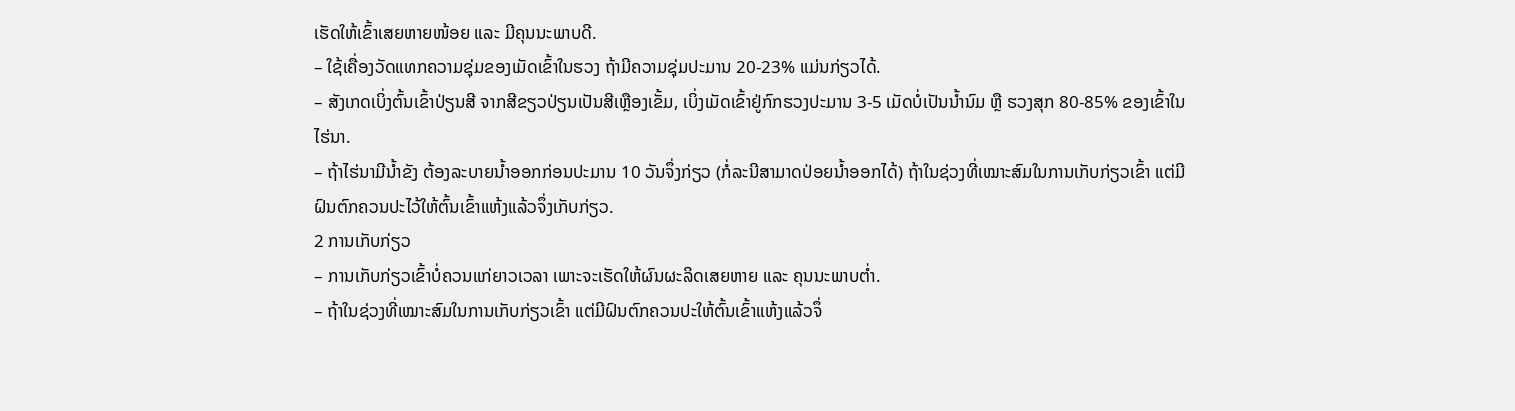ເຮັດໃຫ້ເຂົ້າເສຍຫາຍໜ້ອຍ ແລະ ມີຄຸນນະພາບດີ.
– ໃຊ້ເຄື່ອງວັດແທກຄວາມຊຸ່ມຂອງເມັດເຂົ້າໃນຮວງ ຖ້າມີຄວາມຊຸ່ມປະມານ 20-23% ແມ່ນກ່ຽວໄດ້.
– ສັງເກດເບິ່ງຕົ້ນເຂົ້າປ່ຽນສີ ຈາກສີຂຽວປ່ຽນເປັນສີເຫຼືອງເຂັ້ມ, ເບິ່ງເມັດເຂົ້າຢູ່ກົກຮວງປະມານ 3-5 ເມັດບໍ່ເປັນນໍ້ານົມ ຫຼື ຮວງສຸກ 80-85% ຂອງເຂົ້າໃນໄຮ່ນາ.
– ຖ້າໄຮ່ນາມີນໍ້າຂັງ ຕ້ອງລະບາຍນໍ້າອອກກ່ອນປະມານ 10 ວັນຈຶ່ງກ່ຽວ (ກໍ່ລະນີສາມາດປ່ອຍນໍ້າອອກໄດ້) ຖ້າໃນຊ່ວງທີ່ເໝາະສົມໃນການເກັບກ່ຽວເຂົ້າ ແຕ່ມີຝົນຕົກຄວນປະໄວ້ໃຫ້ຕົ້ນເຂົ້າແຫ້ງແລ້ວຈຶ່ງເກັບກ່ຽວ.
2 ການເກັບກ່ຽວ
– ການເກັບກ່ຽວເຂົ້າບໍ່ຄວນແກ່ຍາວເວລາ ເພາະຈະເຮັດໃຫ້ຜົນຜະລິດເສຍຫາຍ ແລະ ຄຸນນະພາບຕໍ່າ.
– ຖ້າໃນຊ່ວງທີ່ເໝາະສົມໃນການເກັບກ່ຽວເຂົ້າ ແຕ່ມີຝົນຕົກຄວນປະໃຫ້ຕົ້ນເຂົ້າແຫ້ງແລ້ວຈຶ່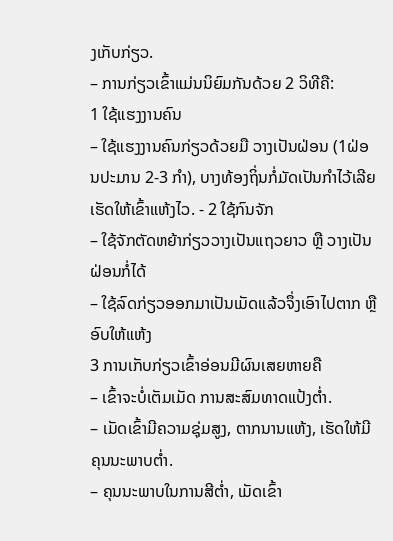ງເກັບກ່ຽວ.
– ການກ່ຽວເຂົ້າແມ່ນນິຍົມກັນດ້ວຍ 2 ວິທີຄື:
1 ໃຊ້ແຮງງານຄົນ
– ໃຊ້ແຮງງານຄົນກ່ຽວດ້ວຍມື ວາງເປັນຝ່ອນ (1ຝ່ອນປະມານ 2-3 ກຳ), ບາງທ້ອງຖິ່ນກໍ່ມັດເປັນກຳໄວ້ເລີຍເຮັດໃຫ້ເຂົ້າແຫ້ງໄວ. - 2 ໃຊ້ກົນຈັກ
– ໃຊ້ຈັກຕັດຫຍ້າກ່ຽວວາງເປັນແຖວຍາວ ຫຼື ວາງເປັນຝ່ອນກໍ່ໄດ້
– ໃຊ້ລົດກ່ຽວອອກມາເປັນເມັດແລ້ວຈຶ່ງເອົາໄປຕາກ ຫຼື ອົບໃຫ້ແຫ້ງ
3 ການເກັບກ່ຽວເຂົ້າອ່ອນມີຜົນເສຍຫາຍຄື
– ເຂົ້າຈະບໍ່ເຕັມເມັດ ການສະສົມທາດແປ້ງຕໍ່າ.
– ເມັດເຂົ້າມີຄວາມຊຸ່ມສູງ, ຕາກນານແຫ້ງ, ເຮັດໃຫ້ມີຄຸນນະພາບຕໍ່າ.
– ຄຸນນະພາບໃນການສີຕໍ່າ, ເມັດເຂົ້າ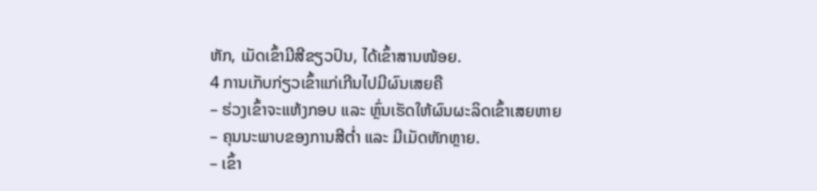ຫັກ, ເມັດເຂົ້າມີສີຂຽວປົນ, ໄດ້ເຂົ້າສານໜ້ອຍ.
4 ການເກັບກ່ຽວເຂົ້າແກ່ເກີນໄປມີຜົນເສຍຄື
– ຮ່ວງເຂົ້າຈະແຫ້ງກອບ ແລະ ຫຼົ່ນເຮັດໃຫ້ຜົນຜະລິດເຂົ້າເສຍຫາຍ
– ຄຸນນະພາບຂອງການສີຕໍ່າ ແລະ ມີເມັດຫັກຫຼາຍ.
– ເຂົ້າ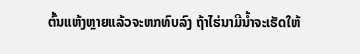ຕົ້ນແຫ້ງຫຼາຍແລ້ວຈະຫກທົບລົງ ຖ້າໄຮ່ນາມີນໍ້າຈະເຮັດໃຫ້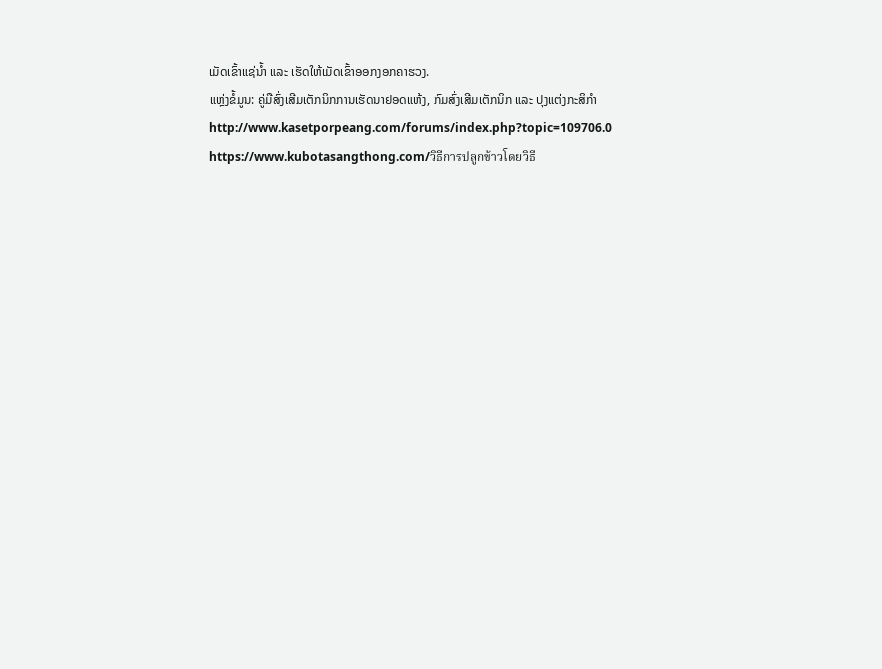ເມັດເຂົ້າແຊ່ນໍ້າ ແລະ ເຮັດໃຫ້ເມັດເຂົ້າອອກງອກຄາຮວງ.
ແຫຼ່ງຂໍ້ມູນ: ຄູ່ມືສົ່ງເສີມເຕັກນິກການເຮັດນາຢອດແຫ້ງ, ກົມສົ່ງເສີມເຕັກນິກ ແລະ ປຸງແຕ່ງກະສິກຳ
http://www.kasetporpeang.com/forums/index.php?topic=109706.0
https://www.kubotasangthong.com/วิธีการปลูกข้าวโดยวิธี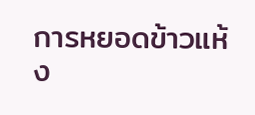การหยอดข้าวแห้ง